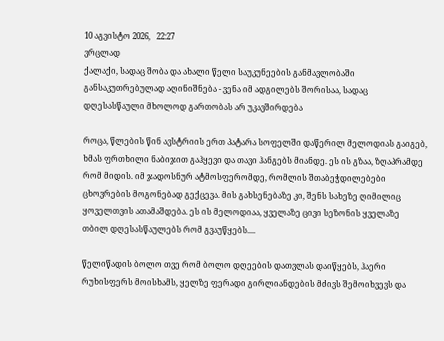10 აგვისტო 2026,   22:27
ვრცლად
ქალაქი, სადაც შობა და ახალი წელი საუკუნეების განმავლობაში განსაკუთრებულად აღინიშნება - ვენა იმ ადგილებს შორისაა, სადაც დღესასწაული მხოლოდ გართობას არ უკავშირდება

როცა, წლების წინ ავსტრიის ერთ პატარა სოფელში დაწერილ მელოდიას გაიგებ, ხმას ფრთხილი ნაბიჯით გაჰყევი და თავი ჰანგებს მიანდე. ეს ის გზაა, ზღაპრამდე რომ მიდის. იმ ჯადოსნურ ატმოსფერომდე, რომლის შთაბეჭდილებები ცხოვრების მოგონებად გექცევა. მის გახსენებაზე კი, შენს სახეზე ღიმილიც ყოველთვის ათამაშდება. ეს ის მელოდიაა, ყველაზე ცივი სეზონის ყველაზე თბილ დღესასწაულებს რომ გვაუწყებს....

წელიწადის ბოლო თვე რომ ბოლო დღეების დათვლას დაიწყებს, ჰაერი რუხისფერს მოისხამს, ყელზე ფერადი გირლიანდების მძივს შემოიხვევს და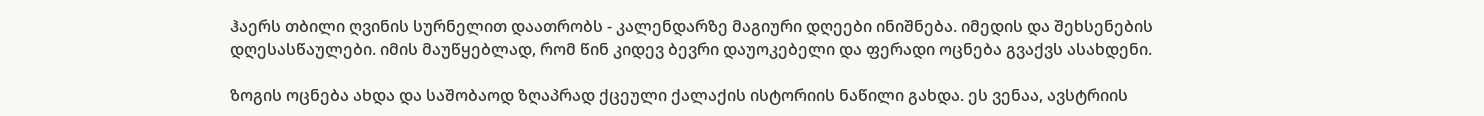ჰაერს თბილი ღვინის სურნელით დაათრობს - კალენდარზე მაგიური დღეები ინიშნება. იმედის და შეხსენების დღესასწაულები. იმის მაუწყებლად, რომ წინ კიდევ ბევრი დაუოკებელი და ფერადი ოცნება გვაქვს ასახდენი.

ზოგის ოცნება ახდა და საშობაოდ ზღაპრად ქცეული ქალაქის ისტორიის ნაწილი გახდა. ეს ვენაა, ავსტრიის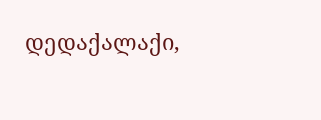დედაქალაქი,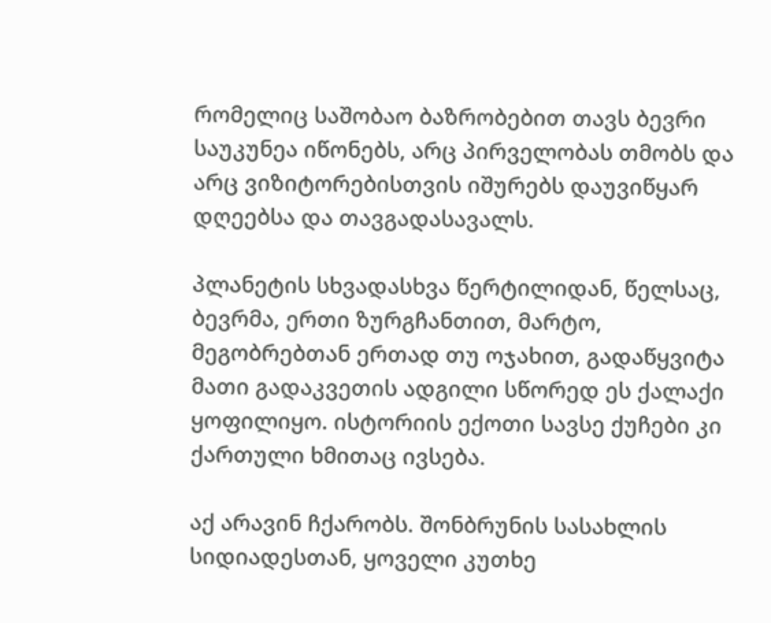რომელიც საშობაო ბაზრობებით თავს ბევრი საუკუნეა იწონებს, არც პირველობას თმობს და არც ვიზიტორებისთვის იშურებს დაუვიწყარ დღეებსა და თავგადასავალს.

პლანეტის სხვადასხვა წერტილიდან, წელსაც, ბევრმა, ერთი ზურგჩანთით, მარტო, მეგობრებთან ერთად თუ ოჯახით, გადაწყვიტა მათი გადაკვეთის ადგილი სწორედ ეს ქალაქი ყოფილიყო. ისტორიის ექოთი სავსე ქუჩები კი ქართული ხმითაც ივსება.

აქ არავინ ჩქარობს. შონბრუნის სასახლის სიდიადესთან, ყოველი კუთხე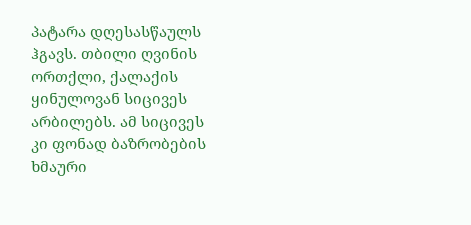პატარა დღესასწაულს ჰგავს. თბილი ღვინის ორთქლი, ქალაქის ყინულოვან სიცივეს არბილებს. ამ სიცივეს კი ფონად ბაზრობების ხმაური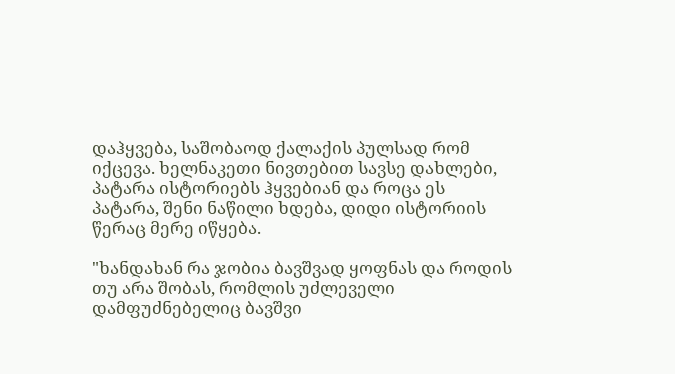დაჰყვება, საშობაოდ ქალაქის პულსად რომ იქცევა. ხელნაკეთი ნივთებით სავსე დახლები, პატარა ისტორიებს ჰყვებიან და როცა ეს პატარა, შენი ნაწილი ხდება, დიდი ისტორიის წერაც მერე იწყება.

"ხანდახან რა ჯობია ბავშვად ყოფნას და როდის თუ არა შობას, რომლის უძლეველი დამფუძნებელიც ბავშვი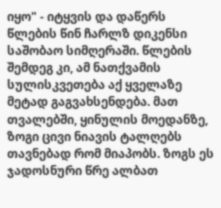იყო" - იტყვის და დაწერს წლების წინ ჩარლზ დიკენსი საშობაო სიმღერაში. წლების შემდეგ კი, ამ ნათქვამის სულისკვეთება აქ ყველაზე მეტად გაგვახსენდება. მათ თვალებში, ყინულის მოედანზე, ზოგი ცივი ნიავის ტალღებს თავნებად რომ მიაპობს. ზოგს ეს ჯადოსნური წრე ალბათ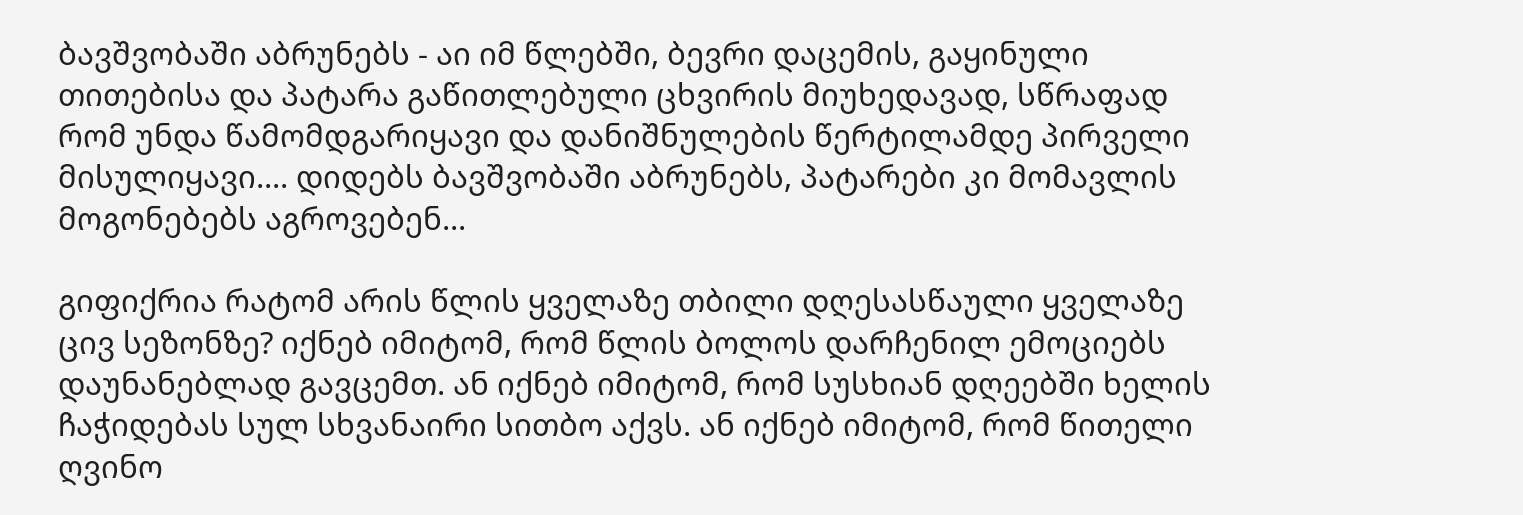ბავშვობაში აბრუნებს - აი იმ წლებში, ბევრი დაცემის, გაყინული თითებისა და პატარა გაწითლებული ცხვირის მიუხედავად, სწრაფად რომ უნდა წამომდგარიყავი და დანიშნულების წერტილამდე პირველი მისულიყავი.... დიდებს ბავშვობაში აბრუნებს, პატარები კი მომავლის მოგონებებს აგროვებენ...

გიფიქრია რატომ არის წლის ყველაზე თბილი დღესასწაული ყველაზე ცივ სეზონზე? იქნებ იმიტომ, რომ წლის ბოლოს დარჩენილ ემოციებს დაუნანებლად გავცემთ. ან იქნებ იმიტომ, რომ სუსხიან დღეებში ხელის ჩაჭიდებას სულ სხვანაირი სითბო აქვს. ან იქნებ იმიტომ, რომ წითელი ღვინო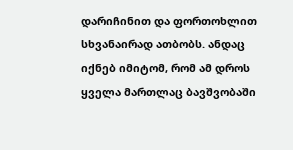დარიჩინით და ფორთოხლით სხვანაირად ათბობს. ანდაც იქნებ იმიტომ, რომ ამ დროს ყველა მართლაც ბავშვობაში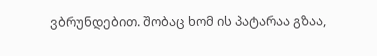ვბრუნდებით. შობაც ხომ ის პატარაა გზაა,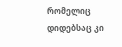რომელიც დიდებსაც კი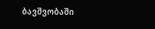ბავშვობაში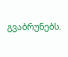გვაბრუნებს.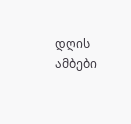დღის ამბები